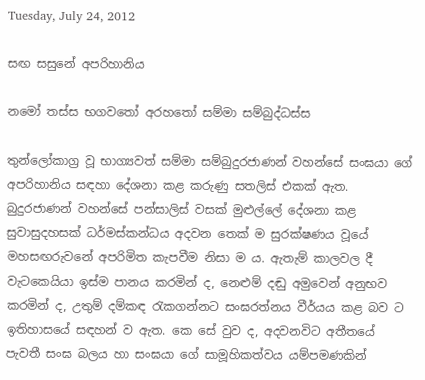Tuesday, July 24, 2012

සඟ සසුනේ අපරිහානිය

නමෝ තස්ස භගවතෝ අරහතෝ සම්මා සම්බුද්ධස්ස

තුන්ලෝකාග්‍ර වූ භාග්‍යවත් සම්මා සම්බුදුරජාණන් වහන්සේ සංඝයා ගේ අපරිහානිය සඳහා දේශනා කළ කරුණු සතලිස් එකක් ඇත. බුදුරජාණන් වහන්සේ පන්සාලිස් වසක් මුළුල්ලේ දේශනා කළ සුවාසුදහසක්‌ ධර්මස්කන්ධය අදවන තෙක් ම සුරක්ෂණය වූයේ මහසඟරුවනේ අපරිමිත කැපවීම නිසා ම ය. ඇතැම් කාලවල දී වැටකෙයියා ඉස්ම පානය කරමින් ද, නෙළුම් දඬු අමුවෙන් අනුභව කරමින් ද, උතුම් දම්කඳ රැකගන්නට සංඝරත්නය වීර්යය කළ බව ට ඉතිහාසයේ සඳහන් ව ඇත. කෙ සේ වුව ද, අදවනවිට අතීතයේ පැවතී සංඝ බලය හා සංඝයා ගේ සාමූහිකත්වය යම්පමණකින්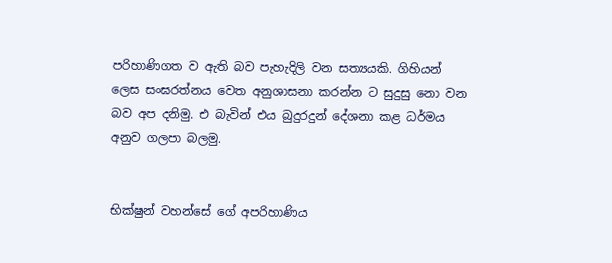පරිහාණිගත ව ඇති බව පැහැදිලි වන සත්‍යයකි. ගිහියන් ලෙස සංඝරත්නය වෙත අනුශාසනා කරන්න ට සුදුසු නො වන බව අප දනිමු. එ බැවින් එය බුදුරදුන් දේශනා කළ ධර්මය අනුව ගලපා බලමු.


භික්ෂුන් වහන්සේ ගේ අපරිහාණිය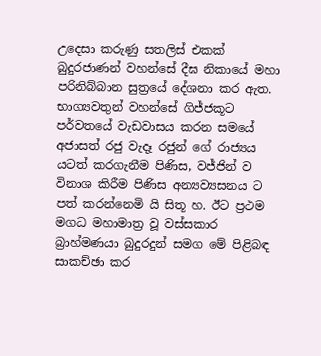උදෙසා කරුණු සතලිස් එකක් බුදුරජාණන් වහන්සේ දීඝ නිකායේ මහා පරිනිබ්බාන සුත්‍රයේ දේශනා කර ඇත. භාග්‍යවතුන් වහන්සේ ගිජ්ජකූට පර්වතයේ වැඩවාසය කරන සමයේ අජාසත් රජු වැදෑ රජුන් ගේ රාජ්‍යය යටත් කරගැනීම පිණිස, වජ්ජින් ව විනාශ කිරීම පිණිස අන්‍යව්‍යසනය ට පත් කරන්නෙමි යි සිතූ හ. ඊට ප්‍රථම මගධ මහාමාත්‍ර වූ වස්සකාර බ්‍රාහ්මණයා බුදුරදුන් සමග මේ පිළිබඳ සාකච්ඡා කර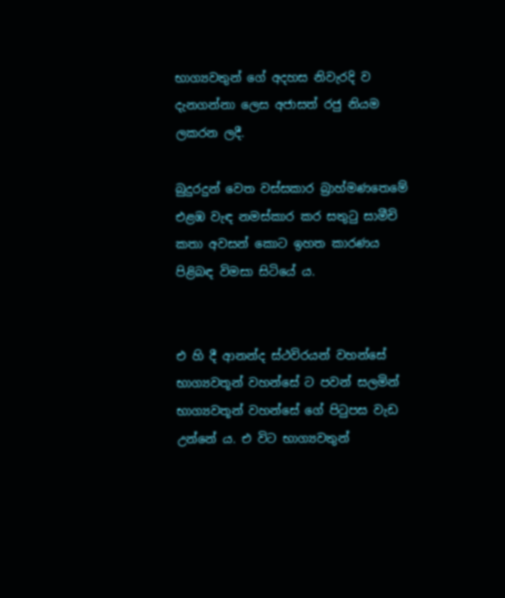භාග්‍යවතුන් ගේ අදහස නිවැරදි ව දැනගන්නා ලෙස අජාසත් රජු නියම ලකරන ලදී.

බුදුරදුන් වෙත වස්සකාර බ්‍රාහ්මණතෙමේ එළඹ වැඳ නමස්කාර කර සතුටු සාමීචි කතා අවසන් කොට ඉහත කාරණය පිළිබඳ විමසා සිටියේ ය.


එ හි දී ආනන්ද ස්ථවිරයන් වහන්සේ භාග්‍යවතූන් වහන්සේ ට පවන් සලමින් භාග්‍යවතූන් වහන්සේ ගේ පිටුපස වැඩ උන්නේ ය. එ විට භාග්‍යවතුන්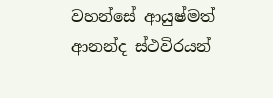වහන්සේ ආයුෂ්මත් ආනන්ද ස්ථවිරයන්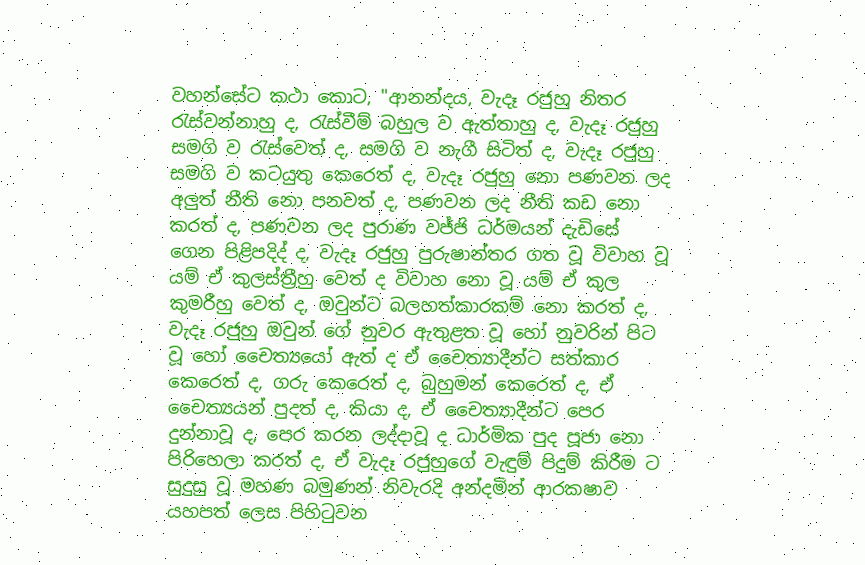වහන්සේට කථා කොට, "ආනන්දය, වැදෑ රජුහු නිතර රැස්වන්නාහු ද, රැස්වීම් බහුල ව ඇත්තාහු ද, වැදෑ රජුහු සමගි ව රැස්වෙත් ද, සමගි ව නැගී සිටිත් ද, වැදෑ රජුහු සමගි ව කටයුතු කෙරෙත් ද, වැදෑ රජුහු නො පණවන ලද අලුත් නීති නො පනවත් ද, පණවන ලද නීති කඩ නො කරත් ද, පණවන ලද පුරාණ වජ්ජි ධර්මයන් දැඩිසේ ගෙන පිළිපදිද් ද, වැදෑ රජුහු පුරුෂාන්තර ගත වූ විවාහ වූ යම් ඒ කුලස්ත්‍රීහු වෙත් ද විවාහ නො වූ යම් ඒ කුල කුමරීහු වෙත් ද, ඔවුන්ට බලහත්කාරකම් නො කරත් ද, වැදෑ රජුහු ඔවුන් ගේ නුවර ඇතුළත වූ හෝ නුවරින් පිට වූ හෝ චෛත්‍යයෝ ඇත් ද ඒ චෛත්‍යාදීන්ට සත්කාර කෙරෙත් ද, ගරු කෙරෙත් ද, බුහුමන් කෙරෙත් ද, ඒ චෛත්‍යයන් පුදත් ද, කියා ද, ඒ චෛත්‍යාදීන්ට පෙර දුන්නාවූ ද, පෙර කරන ලද්දාවූ ද ධාර්මික පුද පූජා නො පිරිහෙලා කරත් ද, ඒ වැදෑ රජුහුගේ වැඳුම් පිදුම් කිරීම ට සුදුසු වූ මහණ බමුණන් නිවැරදි අන්දමින් ආරක‍ෂාව යහපත් ලෙස පිහිටුවන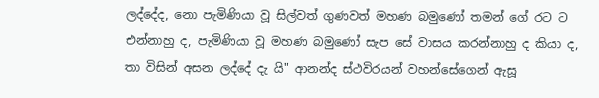ලද්දේද, නො පැමිණියා වූ සිල්වත් ගුණවත් මහණ බමුණෝ තමන් ගේ රට ට එන්නාහු ද, පැමිණියා වූ මහණ බමුණෝ සැප සේ වාසය කරන්නාහු ද කියා ද, තා විසින් අසන ලද්දේ දැ යි" ආනන්ද ස්ථවිරයන් වහන්සේගෙන් ඇසූ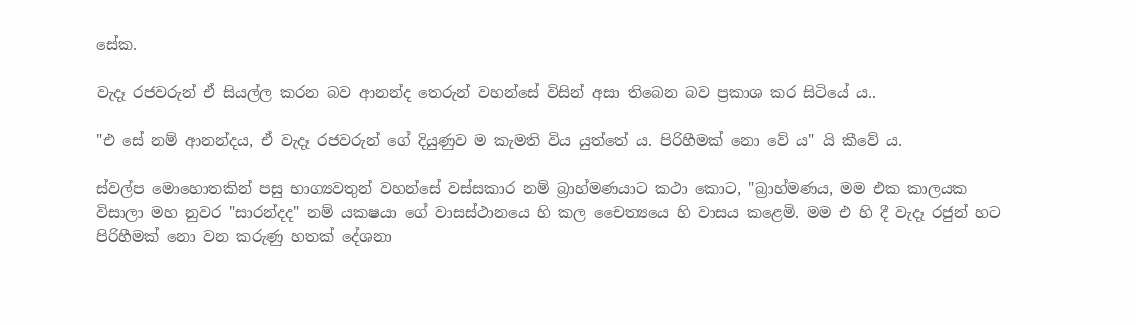සේක.

වැදෑ රජවරුන් ඒ සියල්ල කරන බව ආනන්ද තෙරුන් වහන්සේ විසින් අසා තිබෙන බව ප්‍රකාශ කර සිටියේ ය..

"එ සේ නම් ආනන්දය, ඒ වැදෑ රජවරුන් ගේ දියුණුව ම කැමති විය යුත්තේ ය. පිරිහීමක් නො වේ ය" යි කීවේ ය.

ස්වල්ප මොහොතකින් පසු භාග්‍යවතුන් වහන්සේ වස්සකාර නම් බ්‍රාහ්මණයාට කථා කොට, "බ්‍රාහ්මණය, මම එක කාලයක විසාලා මහ නුවර "සාරන්දද" නම් යක‍ෂයා ගේ වාසස්ථානයෙ හි කල චෛත්‍යයෙ හි වාසය කළෙමි. මම එ හි දී වැදෑ රජුන් හට පිරිහීමක් නො වන කරුණු හතක් දේශනා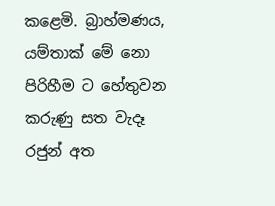කළෙමි. බ්‍රාහ්මණය, යම්තාක් මේ නො පිරිහීම ට හේතුවන කරුණු සත වැදෑ රජුන් අත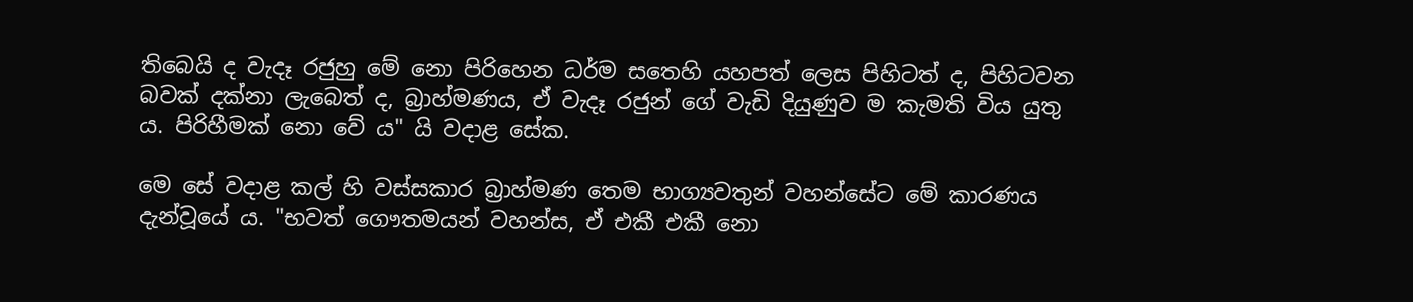තිබෙයි ද වැදෑ රජුහු මේ නො පිරිහෙන ධර්ම සතෙහි යහපත් ලෙස පිහිටත් ද, පිහිටවන බවක් දක්නා ලැබෙත් ද, බ්‍රාහ්මණය, ඒ වැදෑ රජුන් ගේ වැඩි දියුණුව ම කැමති විය යුතු ය. පිරිහීමක් නො වේ ය" යි වදාළ සේක.

මෙ සේ වදාළ කල් හි වස්සකාර බ්‍රාහ්මණ තෙම භාග්‍යවතුන් වහන්සේට මේ කාරණය දැන්වූයේ ය. "භවත් ගෞතමයන් වහන්ස, ඒ එකී එකී නො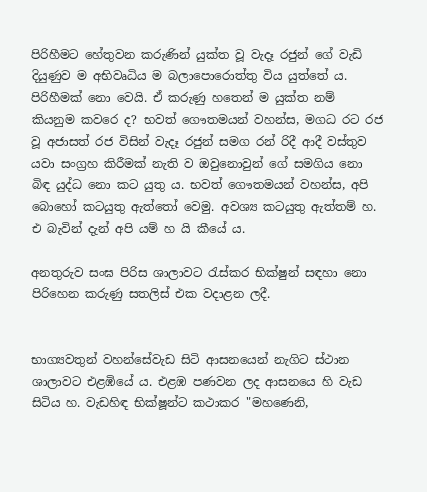පිරිහීමට හේතුවන කරුණින් යුක්ත වූ වැදෑ රජුන් ගේ වැඩි දියුණුව ම අභිවෘධිය ම බලාපොරොත්තු විය යුත්තේ ය. පිරිහීමක් නො වෙයි. ඒ කරුණු හතෙන් ම යුක්ත නම් කියනුම කවරෙ ද? භවත් ගෞතමයන් වහන්ස, මගධ රට රජ වූ අජාසත් රජ විසින් වැදෑ රජුන් සමග රන් රිදී ආදී වස්තුව යවා සංග්‍රහ කිරීමක් නැති ව ඔවුනොවුන් ගේ සමගිය නො බිඳ යුද්ධ නො කට යුතු ය. භවත් ගෞතමයන් වහන්ස, අපි බොහෝ කටයුතු ඇත්තෝ වෙමු. අවශ්‍ය කටයුතු ඇත්තම් හ. එ බැවින් දැන් අපි යම් හ යි කීයේ ය.

අනතුරුව සංඝ පිරිස ශාලාවට රැස්කර භික්ෂුන් සඳහා නො පිරිහෙන කරුණු සතලිස් එක වදාළන ලදී.


භාග්‍යවතුන් වහන්සේවැඩ සිටි ආසනයෙන් නැගිට ස්ථාන ශාලාවට එළඹියේ ය. එළඹ පණවන ලද ආසනයෙ හි වැඩ සිටිය හ. වැඩහිඳ භික්ෂූන්ට කථාකර "මහණෙනි,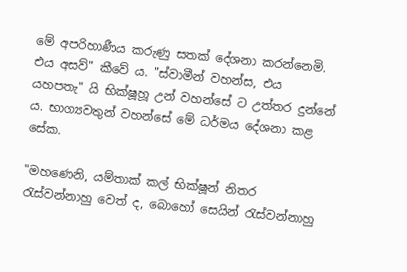මේ අපරිහාණීය කරුණු සතක් දේශනා කරන්නෙමි. එය අසව්" කීවේ ය. "ස්වාමීන් වහන්ස, එය යහපතැ" යි භික්ෂූහූ උන් වහන්සේ ට උත්තර දුන්නේ ය. භාග්‍යවතුන් වහන්සේ මේ ධර්මය දේශනා කළ සේක.

"මහණෙනි, යම්තාක් කල් භික්ෂූන් නිතර රැස්වන්නාහු වෙත් ද, බොහෝ සෙයින් රැස්වන්නාහු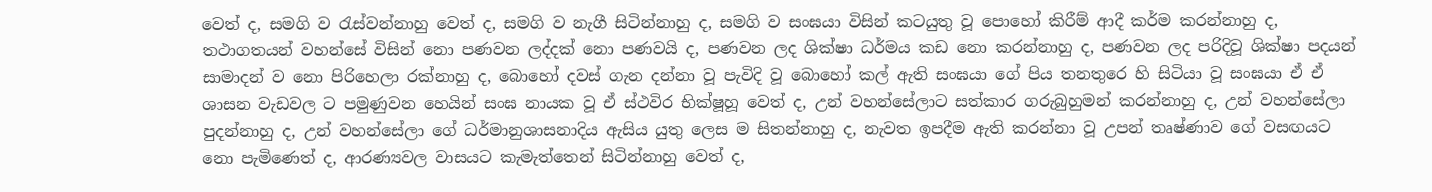වෙත් ද, සමගි ව රැස්වන්නාහු වෙත් ද, සමගි ව නැගී සිටින්නාහු ද, සමගි ව සංඝයා විසින් කටයුතු වූ පොහෝ කිරීම් ආදී කර්ම කරන්නාහු ද, තථාගතයන් වහන්සේ විසින් නො පණවන ලද්දක් නො පණවයි ද, පණවන ලද ශික්ෂා ධර්මය කඩ නො කරන්නාහු ද, පණවන ලද පරිදිවූ ශික්ෂා පදයන් සාමාදන් ව නො පිරිහෙලා රක්නාහු ද, බොහෝ දවස් ගැන දන්නා වූ පැවිදි වූ බොහෝ කල් ඇති සංඝයා ගේ පිය තනතුරෙ හි සිටියා වූ සංඝයා ඒ ඒ ශාසන වැඩවල ට පමුණුවන හෙයින් සංඝ නායක වූ ඒ ස්ථවිර භික්ෂූහූ වෙත් ද, උන් වහන්සේලාට සත්කාර ගරුබුහුමන් කරන්නාහු ද, උන් වහන්සේලා පුදන්නාහු ද, උන් වහන්සේලා ගේ ධර්මානුශාසනාදිය ඇසිය යුතු ලෙස ම සිතන්නාහු ද, නැවත ඉපදීම ඇති කරන්නා වූ උපන් තෘෂ්ණාව ගේ වසඟයට නො පැමිණෙත් ද, ආරණ්‍යවල වාසයට කැමැත්තෙන් සිටින්නාහු වෙත් ද,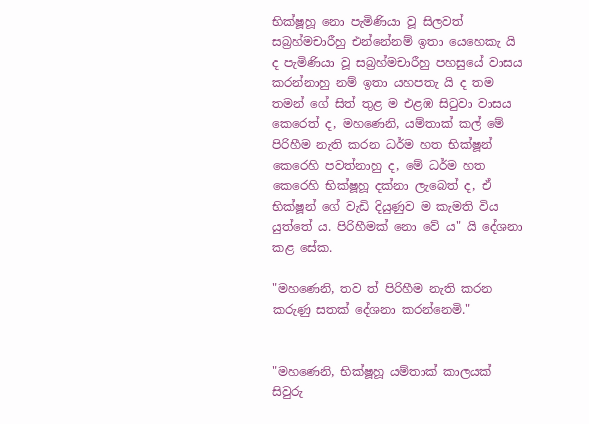භික්ෂූහූ නො පැමිණියා වූ සිලවත් සබ්‍රහ්මචාරීහු එන්නේනම් ඉතා යෙහෙකැ යි ද පැමිණියා වූ සබ්‍රහ්මචාරීහු පහසුයේ වාසය කරන්නාහු නම් ඉතා යහපතැ යි ද තම තමන් ගේ සිත් තුළ ම එළඹ සිටුවා වාසය කෙරෙත් ද, මහණෙනි, යම්තාක් කල් මේ පිරිහීම නැති කරන ධර්ම හත භික්ෂූන් කෙරෙහි පවත්නාහු ද, මේ ධර්ම හත කෙරෙහි භික්ෂූහූ දක්නා ලැබෙත් ද, ඒ භික්ෂූන් ගේ වැඩි දියුණුව ම කැමති විය යුත්තේ ය. පිරිහීමක් නො වේ ය" යි දේශනා කළ සේක.

"මහණෙනි, තව ත් පිරිහීම නැති කරන කරුණු සතක් දේශනා කරන්නෙමි."


"මහණෙනි, භික්ෂූහූ යම්තාක් කාලයක් සිවුරු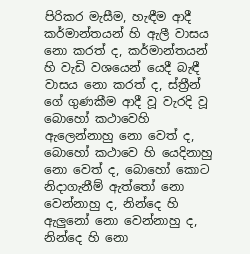පිරිකර මැසීම, හැඳීම ආදී කර්මාන්තයන් හි ඇලී වාසය නො කරත් ද, කර්මාන්තයන් හි වැඩි වශයෙන් යෙදී බැඳී වාසය නො කරත් ද, ස්ත්‍රීන් ගේ ගුණකීම ආදී වූ වැරදි වූ බොහෝ කථාවෙහි ඇලෙන්නාහු නො වෙත් ද, බොහෝ කථාවෙ හි යෙදිනාහු නො වෙත් ද, බොහෝ කොට නිදාගැනීම් ඇත්තෝ නො වෙන්නාහු ද, නින්දෙ හි ඇලුනෝ නො වෙන්නාහු ද, නින්දෙ හි නො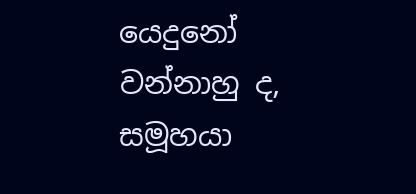යෙදුනෝ වන්නාහු ද, සමූහයා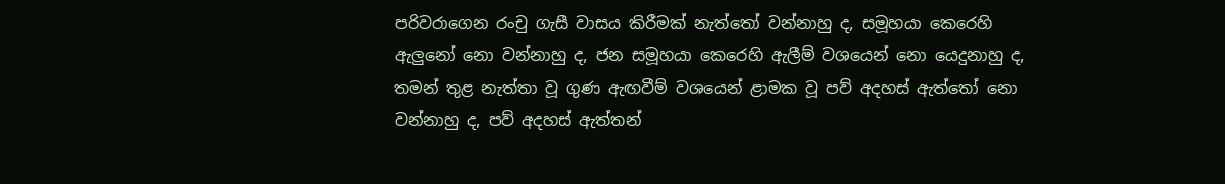පරිවරාගෙන රංචු ගැසී වාසය කිරීමක් නැත්තෝ වන්නාහු ද, සමූහයා කෙරෙහි ඇලුනෝ නො වන්නාහු ද, ජන සමූහයා කෙරෙහි ඇලීම් වශයෙන් නො යෙදුනාහු ද, තමන් තුළ නැත්තා වූ ගුණ ඇඟවීම් වශයෙන් ළාමක වූ පව් අදහස් ඇත්තෝ නො වන්නාහු ද, පව් අදහස් ඇත්තන්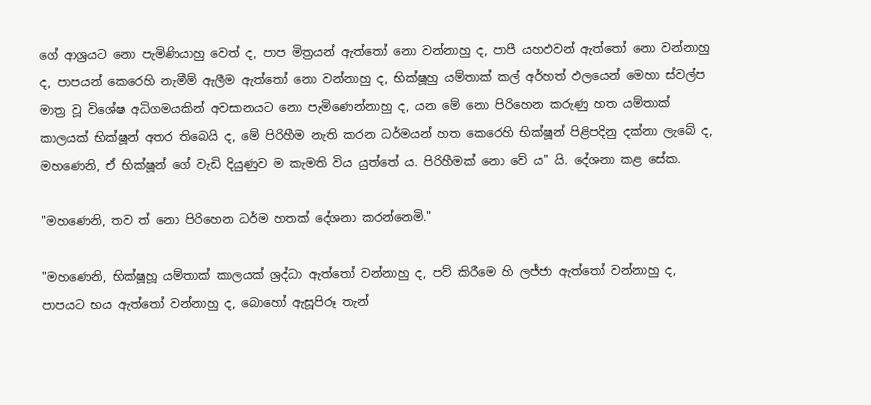ගේ ආශ්‍රයට නො පැමිණියාහු වෙත් ද, පාප මිත්‍රයන් ඇත්තෝ නො වන්නාහු ද, පාපී යහඵවන් ඇත්තෝ නො වන්නාහු ද, පාපයන් කෙරෙහි නැමීම් ඇලීම ඇත්තෝ නො වන්නාහු ද, භික්ෂූහු යම්තාක් කල් අර්හත් ඵලයෙන් මෙහා ස්වල්ප මාත්‍ර වූ විශේෂ අධිගමයකින් අවසානයට නො පැමිණෙන්නාහු ද, යන මේ නො පිරිහෙන කරුණු හත යම්තාක් කාලයක් භික්ෂූන් අතර තිබෙයි ද, මේ පිරිහීම නැති කරන ධර්මයන් හත කෙරෙහි භික්ෂූන් පිළිපදිනු දක්නා ලැබේ ද, මහණෙනි, ඒ භික්ෂූන් ගේ වැඩි දියුණුව ම කැමති විය යුත්තේ ය. පිරිහීමක් නො වේ ය" යි. දේශනා කළ සේක.

"මහණෙනි, තව ත් නො පිරිහෙන ධර්ම හතක් දේශනා කරන්නෙමි."

"මහණෙනි, භික්ෂූහූ යම්තාක් කාලයක් ශ්‍රද්ධා ඇත්තෝ වන්නාහු ද, පව් කිරීමෙ හි ලජ්ජා ඇත්තෝ වන්නාහු ද, පාපයට භය ඇත්තෝ වන්නාහු ද, බොහෝ ඇසූපිරූ තැන්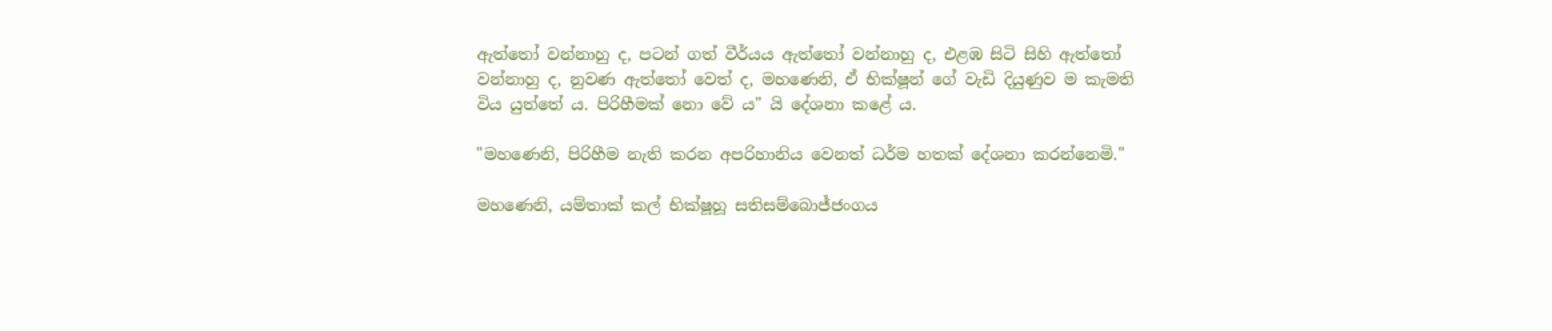ඇත්තෝ වන්නාහු ද, පටන් ගත් වීර්යය ඇත්තෝ වන්නාහු ද, එළඹ සිටි සිහි ඇත්තෝ වන්නාහු ද, නුවණ ඇත්තෝ වෙත් ද, මහණෙනි, ඒ භික්ෂූන් ගේ වැඩි දියුණුව ම කැමති විය යුත්තේ ය. පිරිහීමක් නො වේ ය" යි දේශනා කළේ ය.

"මහණෙනි, පිරිහීම නැති කරන අපරිහානිය වෙනත් ධර්ම හතක් දේශනා කරන්නෙමි."

මහණෙනි, යම්තාක් කල් භික්ෂූහූ සතිසම්බොජ්ජංගය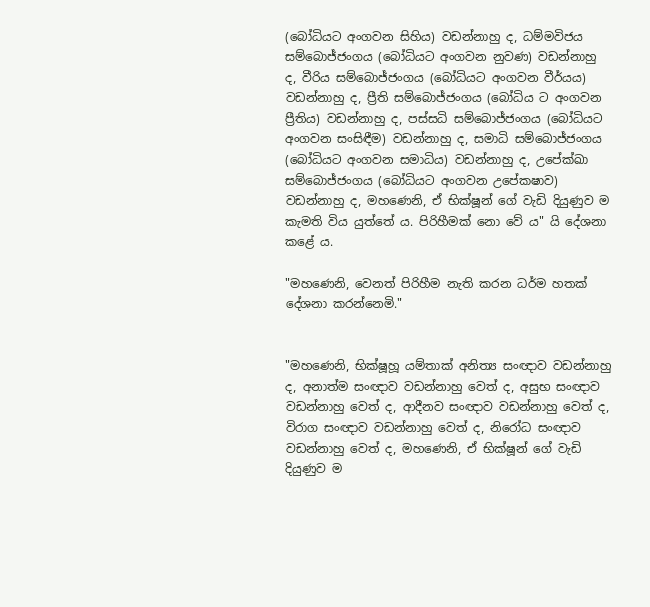(බෝධියට අංගවන සිහිය) වඩන්නාහු ද, ධම්මවිජය සම්බොජ්ජංගය (බෝධියට අංගවන නුවණ) වඩන්නාහු ද, වීරිය සම්බොජ්ජංගය (බෝධියට අංගවන වීර්යය) වඩන්නාහු ද, ප්‍රීති සම්බොජ්ජංගය (බෝධිය ට අංගවන ප්‍රීතිය) වඩන්නාහු ද, පස්සධි සම්බොජ්ජංගය (බෝධියට අංගවන සංසිඳීම) වඩන්නාහු ද, සමාධි සම්බොජ්ජංගය (බෝධියට අංගවන සමාධිය) වඩන්නාහු ද, උපේක්ඛා සම්බොජ්ජංගය (බෝධියට අංගවන උපේක‍ෂාව) වඩන්නාහු ද, මහණෙනි, ඒ භික්ෂූන් ගේ වැඩි දියුණුව ම කැමති විය යුත්තේ ය. පිරිහීමක් නො වේ ය" යි දේශනා කළේ ය.

"මහණෙනි, වෙනත් පිරිහීම නැති කරන ධර්ම හතක් දේශනා කරන්නෙමි."


"මහණෙනි, භික්ෂූහූ යම්තාක් අනිත්‍ය සංඥාව වඩන්නාහු ද, අනාත්ම සංඥාව වඩන්නාහු වෙත් ද, අසුභ සංඥාව වඩන්නාහු වෙත් ද, ආදීනව සංඥාව වඩන්නාහු වෙත් ද, විරාග සංඥාව වඩන්නාහු වෙත් ද, නිරෝධ සංඥාව වඩන්නාහු වෙත් ද, මහණෙනි, ඒ භික්ෂූන් ගේ වැඩි දියුණුව ම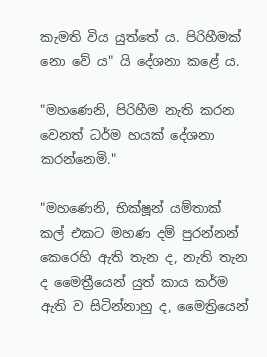කැමති විය යුත්තේ ය. පිරිහීමක් නො වේ ය" යි දේශනා කළේ ය.

"මහණෙනි, පිරිහීම නැති කරන වෙනත් ධර්ම හයක් දේශනා කරන්නෙමි."

"මහණෙනි, භික්ෂූන් යම්තාක් කල් එකට මහණ දම් පුරන්නන් කෙරෙහි ඇති තැන ද, නැති තැන ද මෛත්‍රීයෙන් යුත් කාය කර්ම ඇති ව සිටින්නාහු ද, මෛත්‍රියෙන්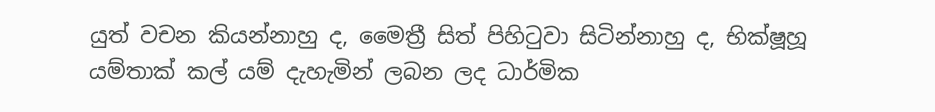යුත් වචන කියන්නාහු ද, මෛත්‍රී සිත් පිහිටුවා සිටින්නාහු ද, භික්ෂූහූ යම්තාක් කල් යම් දැහැමින් ලබන ලද ධාර්මික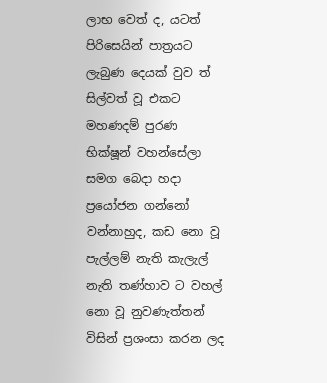ලාභ වෙත් ද, යටත් පිරිසෙයින් පාත්‍රයට ලැබුණ දෙයක් වුව ත් සිල්වත් වූ එකට මහණදම් පුරණ භික්ෂූන් වහන්සේලා සමග බෙදා හදා ප්‍රයෝජන ගන්නෝ වන්නාහුද, කඩ නො වූ පැල්ලම් නැති කැලැල් නැති තණ්හාව ට වහල් නො වූ නුවණැත්තන් විසින් ප්‍රශංසා කරන ලද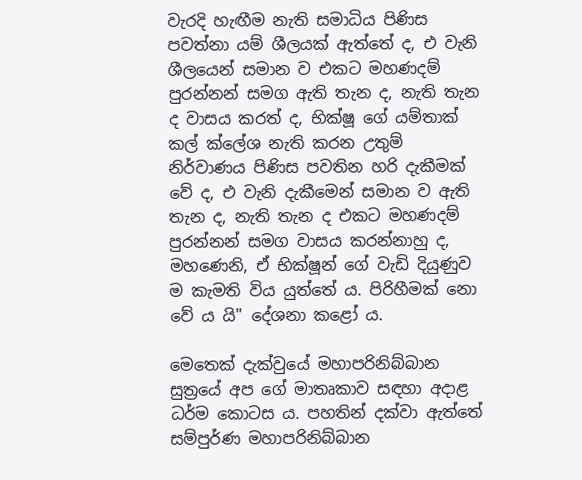වැරදි හැඟීම නැති සමාධිය පිණිස පවත්නා යම් ශීලයක් ඇත්තේ ද, එ වැනි ශීලයෙන් සමාන ව එකට මහණදම් පුරන්නන් සමග ඇති තැන ද, නැති තැන ද වාසය කරත් ද, භික්ෂූ ගේ යම්තාක් කල් ක්ලේශ නැති කරන උතුම් නිර්වාණය පිණිස පවතින හරි දැකීමක් වේ ද, එ වැනි දැකීමෙන් සමාන ව ඇති තැන ද, නැති තැන ද එකට මහණදම් පුරන්නන් සමග වාසය කරන්නාහු ද, මහණෙනි, ඒ භික්ෂූන් ගේ වැඩි දියුණුව ම කැමති විය යුත්තේ ය. පිරිහීමක් නො වේ ය යි" දේශනා කළෝ ය.

මෙතෙක් දැක්වුයේ මහාපරිනිබ්බාන සුත්‍රයේ අප ගේ මාතෘකාව සඳහා අදාළ ධර්ම කොටස ය. පහතින් දක්වා ඇත්තේ සම්පුර්ණ මහාපරිනිබ්බාන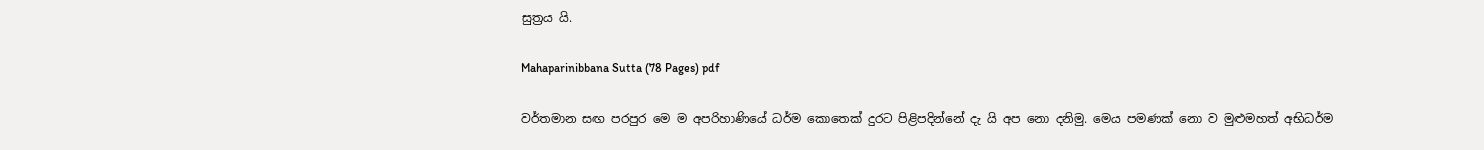සුත්‍රය යි.

Mahaparinibbana Sutta (78 Pages) pdf

වර්තමාන සඟ පරපුර මෙ ම අපරිහාණියේ ධර්ම කොතෙක් දුරට පිළිපදින්නේ දැ යි අප නො දනිමු. මෙය පමණක් නො ව මුළුමහත් අභිධර්ම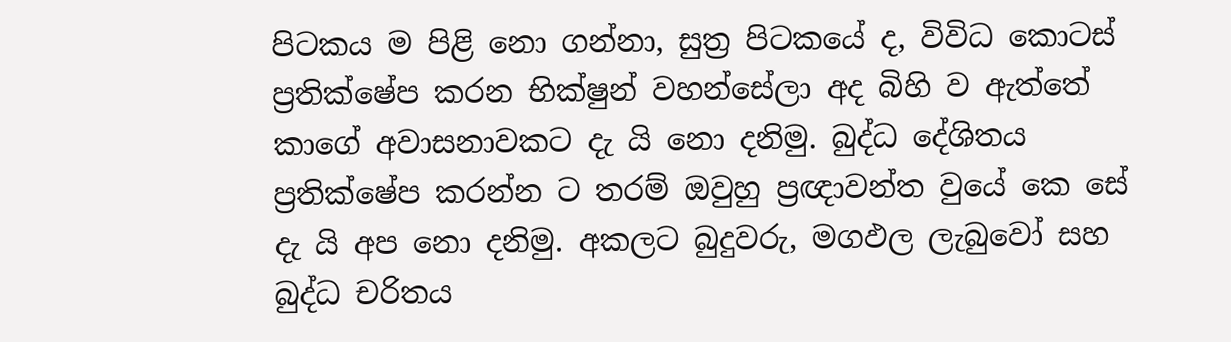පිටකය ම පිළි නො ගන්නා, සුත්‍ර පිටකයේ ද, විවිධ කොටස් ප්‍රතික්ෂේප කරන භික්ෂුන් වහන්සේලා අද බිහි ව ඇත්තේ කාගේ අවාසනාවකට දැ යි නො දනිමු. බුද්ධ දේශිතය ප්‍රතික්ෂේප කරන්න ට තරම් ඔවුහු ප්‍රඥාවන්ත වුයේ කෙ සේ දැ යි අප නො දනිමු. අකලට බුදුවරු, මගඵල ලැබුවෝ සහ බුද්ධ චරිතය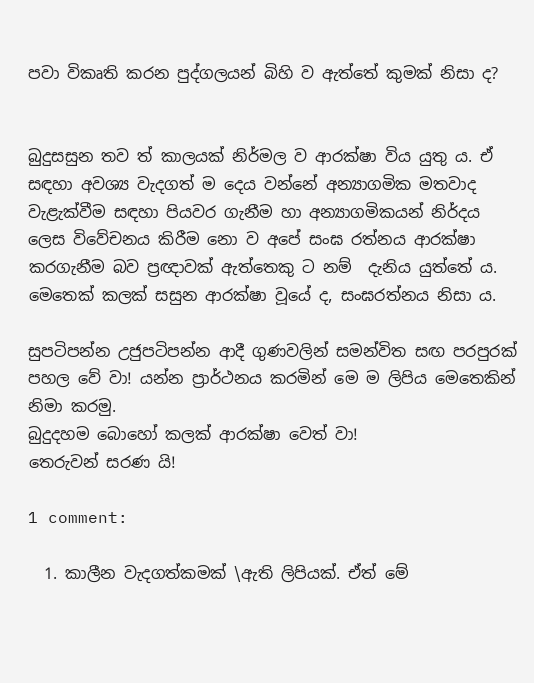පවා විකෘති කරන පුද්ගලයන් බිහි ව ඇත්තේ කුමක් නිසා ද?


බුදුසසුන තව ත් කාලයක් නිර්මල ව ආරක්ෂා විය යුතු ය. ඒ සඳහා අවශ්‍ය වැදගත් ම දෙය වන්නේ අන්‍යාගමික මතවාද වැළැක්වීම සඳහා පියවර ගැනීම හා අන්‍යාගමිකයන් නිර්දය ලෙස විවේචනය කිරීම නො ව අපේ සංඝ රත්නය ආරක්ෂා කරගැනීම බව ප්‍රඥාවක් ඇත්තෙකු ට නම්  දැනිය යුත්තේ ය.  මෙතෙක් කලක් සසුන ආරක්ෂා වූයේ ද, සංඝරත්නය නිසා ය.

සුපටිපන්න උජුපටිපන්න ආදී ගුණවලින් සමන්විත සඟ පරපුරක් පහල වේ වා! යන්න ප්‍රාර්ථනය කරමින් මෙ ම ලිපිය මෙතෙකින් නිමා කරමු.
බුදුදහම බොහෝ කලක් ආරක්ෂා වෙත් වා!
තෙරුවන් සරණ යි!

1 comment:

  1. කාලීන වැදගත්කමක් \ඇති ලිපියක්. ඒත් මේ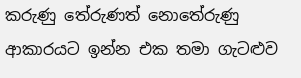කරුණු තේරුණත් නොතේරුණු ආකාරයට ඉන්න එක තමා ගැටළුව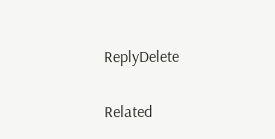ReplyDelete

Related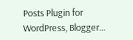Posts Plugin for WordPress, Blogger...